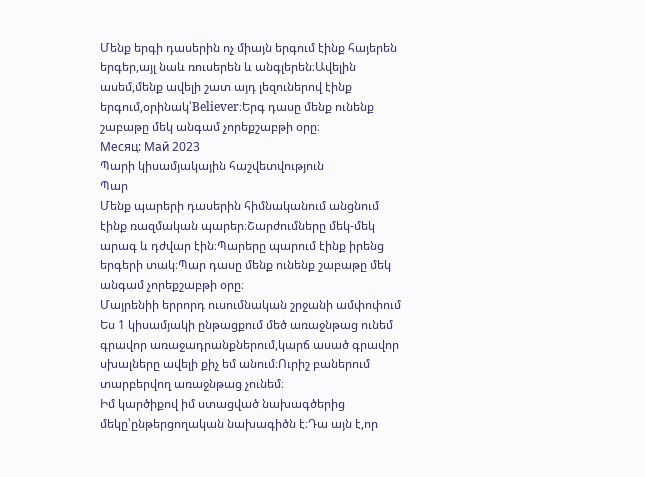Մենք երգի դասերին ոչ միայն երգում էինք հայերեն երգեր,այլ նաև ռուսերեն և անգլերեն։Ավելին ասեմ,մենք ավելի շատ այդ լեզուներով էինք երգում,օրինակ՝Believer։Երգ դասը մենք ունենք շաբաթը մեկ անգամ չորեքշաբթի օրը։
Месяц: Май 2023
Պարի կիսամյակային հաշվետվություն
Պար
Մենք պարերի դասերին հիմնականում անցնում էինք ռազմական պարեր։Շարժումները մեկ-մեկ արագ և դժվար էին։Պարերը պարում էինք իրենց երգերի տակ։Պար դասը մենք ունենք շաբաթը մեկ անգամ չորեքշաբթի օրը։
Մայրենիի երրորդ ուսումնական շրջանի ամփոփում
Ես 1 կիսամյակի ընթացքում մեծ առաջնթաց ունեմ գրավոր առաջադրանքներում,կարճ ասած գրավոր սխալները ավելի քիչ եմ անում։Ուրիշ բաներում տարբերվող առաջնթաց չունեմ։
Իմ կարծիքով իմ ստացված նախագծերից մեկը՝ընթերցողական նախագիծն է։Դա այն է,որ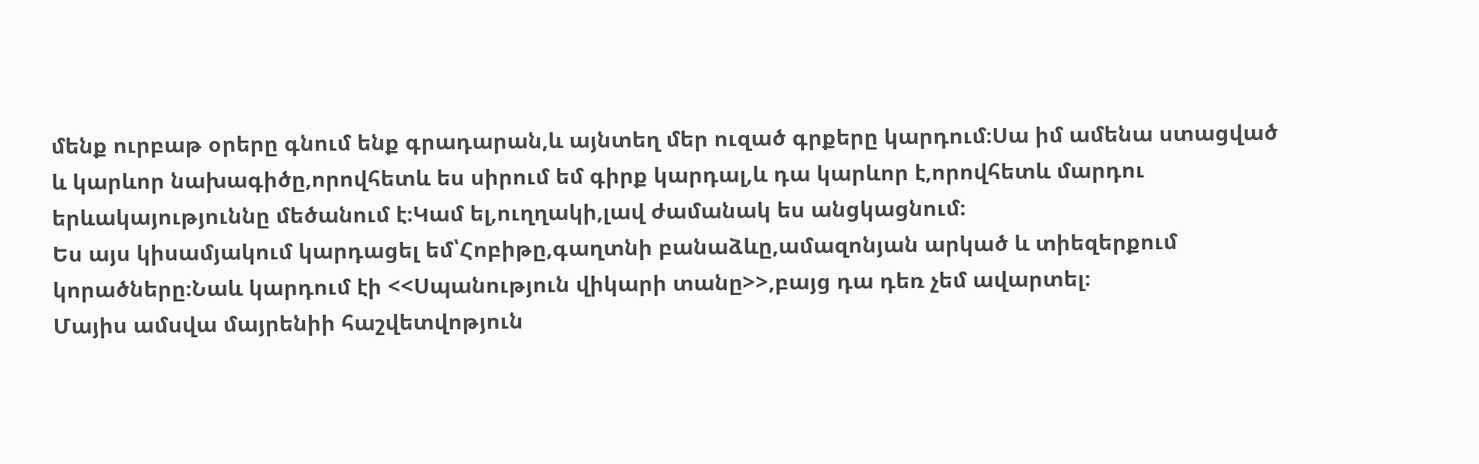մենք ուրբաթ օրերը գնում ենք գրադարան,և այնտեղ մեր ուզած գրքերը կարդում։Սա իմ ամենա ստացված և կարևոր նախագիծը,որովհետև ես սիրում եմ գիրք կարդալ,և դա կարևոր է,որովհետև մարդու երևակայություննը մեծանում է։Կամ ել,ուղղակի,լավ ժամանակ ես անցկացնում։
Ես այս կիսամյակում կարդացել եմ՝Հոբիթը,գաղտնի բանաձևը,ամազոնյան արկած և տիեզերքում կորածները։Նաև կարդում էի <<Սպանություն վիկարի տանը>>,բայց դա դեռ չեմ ավարտել։
Մայիս ամսվա մայրենիի հաշվետվոթյուն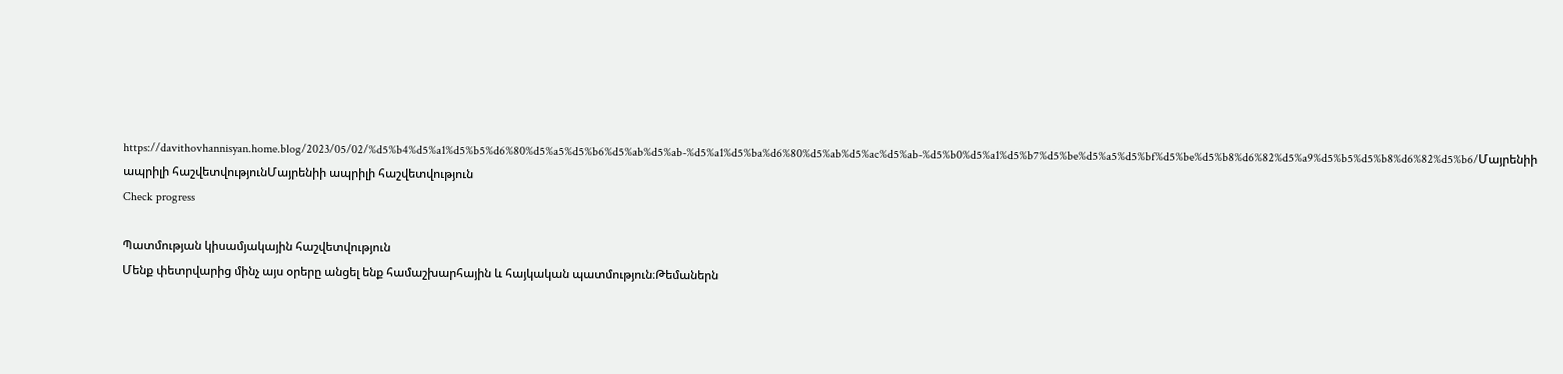https://davithovhannisyan.home.blog/2023/05/02/%d5%b4%d5%a1%d5%b5%d6%80%d5%a5%d5%b6%d5%ab%d5%ab-%d5%a1%d5%ba%d6%80%d5%ab%d5%ac%d5%ab-%d5%b0%d5%a1%d5%b7%d5%be%d5%a5%d5%bf%d5%be%d5%b8%d6%82%d5%a9%d5%b5%d5%b8%d6%82%d5%b6/Մայրենիի ապրիլի հաշվետվությունՄայրենիի ապրիլի հաշվետվություն
Check progress

Պատմության կիսամյակային հաշվետվություն
Մենք փետրվարից մինչ այս օրերը անցել ենք համաշխարհային և հայկական պատմություն։Թեմաներն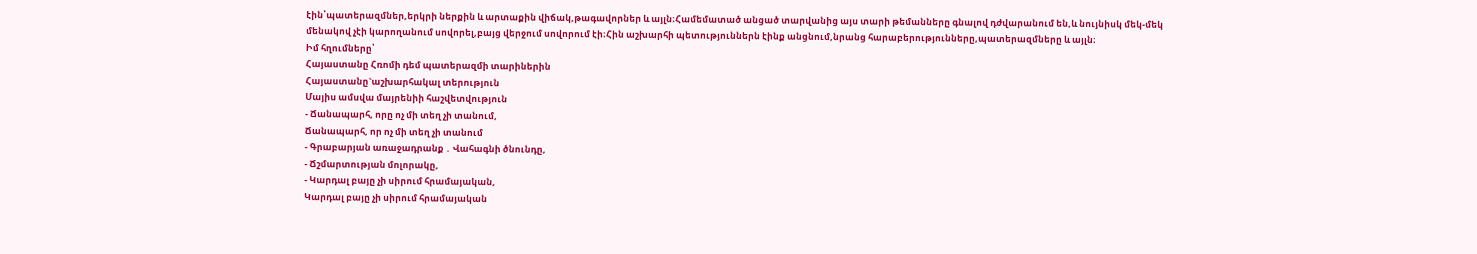էին՝պատերազմներ,երկրի ներքին և արտաքին վիճակ,թագավորներ և այլն։Համեմատած անցած տարվանից այս տարի թեմանները գնալով դժվարանում են,և նույնիսկ մեկ-մեկ մենակով չէի կարողանում սովորել,բայց վերջում սովորում էի։Հին աշխարհի պետություններն էինք անցնում,նրանց հարաբերությունները,պատերազմները և այլն։
Իմ հղումները՝
Հայաստանը Հռոմի դեմ պատերազմի տարիներին
Հայաստանը`աշխարհակալ տերություն
Մայիս ամսվա մայրենիի հաշվետվություն
- Ճանապարհ, որը ոչ մի տեղ չի տանում,
Ճանապարհ, որ ոչ մի տեղ չի տանում
- Գրաբարյան առաջադրանք ․ Վահագնի ծնունդը,
- Ճշմարտության մոլորակը,
- Կարդալ բայը չի սիրում հրամայական,
Կարդալ բայը չի սիրում հրամայական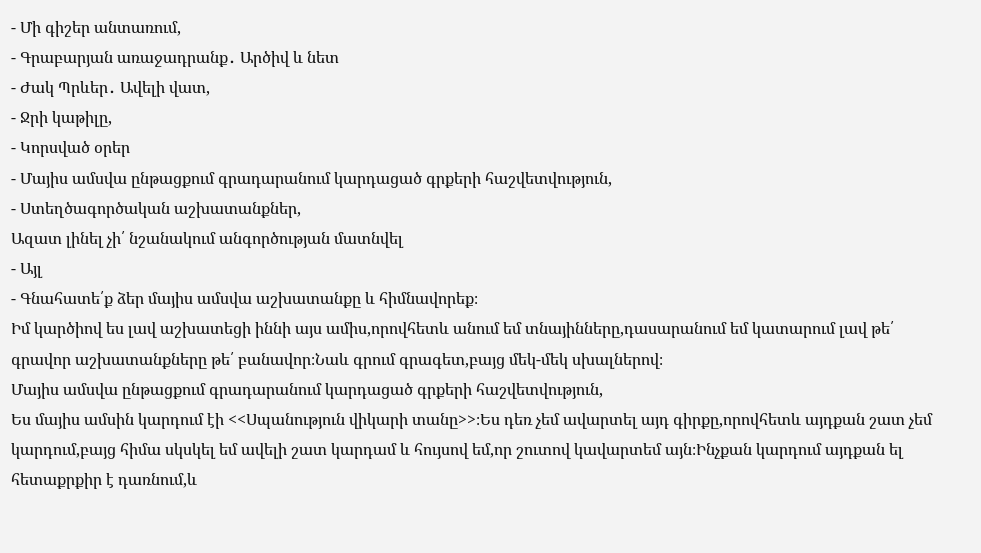- Մի գիշեր անտառում,
- Գրաբարյան առաջադրանք․ Արծիվ և նետ
- Ժակ Պրևեր․ Ավելի վատ,
- Ջրի կաթիլը,
- Կորսված օրեր
- Մայիս ամսվա ընթացքում գրադարանում կարդացած գրքերի հաշվետվություն,
- Ստեղծագործական աշխատանքներ,
Ազատ լինել չի՛ նշանակում անգործության մատնվել
- Այլ
- Գնահատե՛ք ձեր մայիս ամսվա աշխատանքը և հիմնավորեք։
Իմ կարծիով ես լավ աշխատեցի իննի այս ամիս,որովհետև անում եմ տնայինները,դասարանում եմ կատարում լավ թե՛ գրավոր աշխատանքները թե՛ բանավոր։Նաև գրում գրագետ,բայց մեկ-մեկ սխալներով։
Մայիս ամսվա ընթացքում գրադարանում կարդացած գրքերի հաշվետվություն,
Ես մայիս ամսին կարդում էի <<Սպանություն վիկարի տանը>>։Ես դեռ չեմ ավարտել այդ գիրքը,որովհետև այդքան շատ չեմ կարդում,բայց հիմա սկսկել եմ ավելի շատ կարդամ և հույսով եմ,որ շուտով կավարտեմ այն։Ինչքան կարդում այդքան ել հետաքրքիր է դառնում,և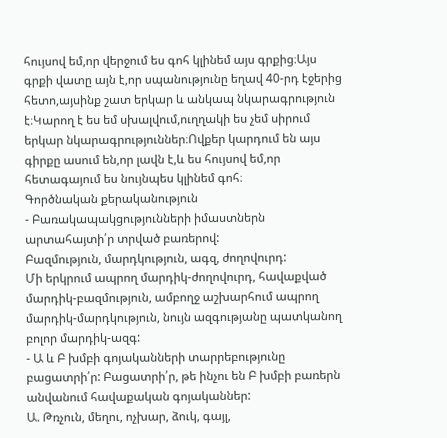հույսով եմ,որ վերջում ես գոհ կլինեմ այս գրքից։Այս գրքի վատը այն է,որ սպանությունը եղավ 40-րդ էջերից հետո,այսինք շատ երկար և անկապ նկարագրություն է։Կարող է ես եմ սխալվում,ուղղակի ես չեմ սիրում երկար նկարագրություններ։Ովքեր կարդում են այս գիրքը ասում են,որ լավն է,և ես հույսով եմ,որ հետագայում ես նույնպես կլինեմ գոհ։
Գործնական քերականություն
- Բառակապակցությունների իմաստներն արտահայտի՛ր տրված բառերով:
Բազմություն, մարդկություն, ագզ, ժողովուրդ:
Մի երկրում ապրող մարդիկ-ժողովուրդ, հավաքված մարդիկ-բազմություն, ամբողջ աշխարհում ապրող մարդիկ-մարդկություն, նույն ազգությանը պատկանող բոլոր մարդիկ-ազգ:
- Ա և Բ խմբի գոյականների տարրեբությունը բացատրի՛ր: Բացատրի՛ր, թե ինչու են Բ խմբի բառերն անվանում հավաքական գոյականներ:
Ա. Թռչուն, մեղու, ոչխար, ձուկ, գայլ,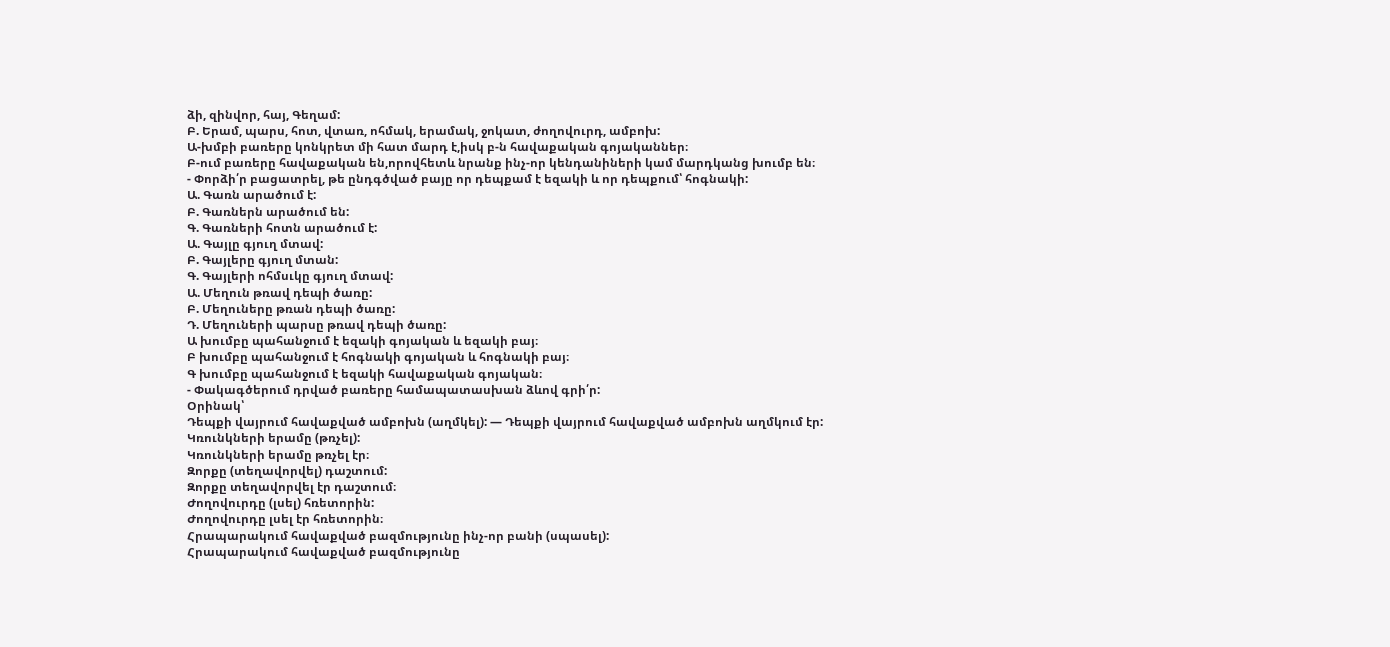ձի, զինվոր, հայ, Գեղամ:
Բ. Երամ, պարս, հոտ, վտառ, ոհմակ, երամակ, ջոկատ, ժողովուրդ, ամբոխ:
Ա-խմբի բառերը կոնկրետ մի հատ մարդ է,իսկ բ-ն հավաքական գոյականներ։
Բ-ում բառերը հավաքական են,որովհետև նրանք ինչ-որ կենդանիների կամ մարդկանց խումբ են։
- Փորձի՛ր բացատրել, թե ընդգծված բայը որ դեպքամ է եզակի և որ դեպքում՝ հոգնակի:
Ա. Գառն արածում է:
Բ. Գառներն արածում են:
Գ. Գառների հոտն արածում է:
Ա. Գայլը գյուղ մտավ:
Բ. Գայլերը գյուղ մտան:
Գ. Գայլերի ոհմսւկը գյուղ մտավ:
Ա. Մեղուն թռավ դեպի ծառը:
Բ. Մեղուները թռան դեպի ծառը:
Դ. Մեղուների պարսը թռավ դեպի ծառը:
Ա խումբը պահանջում է եզակի գոյական և եզակի բայ։
Բ խումբը պահանջում է հոգնակի գոյական և հոգնակի բայ։
Գ խումբը պահանջում է եզակի հավաքական գոյական։
- Փակագծերում դրված բառերը համապատասխան ձևով գրի՛ր:
Օրինակ՝
Դեպքի վայրում հավաքված ամբոխն (աղմկել): — Դեպքի վայրում հավաքված ամբոխն աղմկում էր:
Կռունկների երամը (թռչել):
Կռունկների երամը թռչել էր։
Զորքը (տեղավորվել) դաշտում:
Զորքը տեղավորվել էր դաշտում։
Ժողովուրդը (լսել) հռետորին:
Ժողովուրդը լսել էր հռետորին։
Հրապարակում հավաքված բազմությունը ինչ-որ բանի (սպասել):
Հրապարակում հավաքված բազմությունը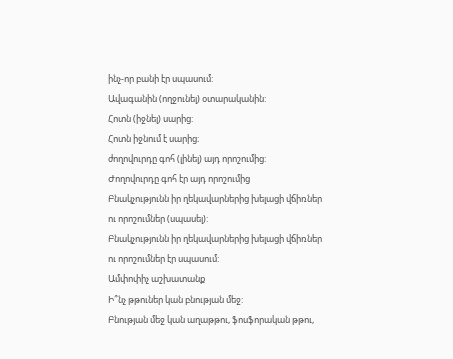ինչ-որ բանի էր սպասում:
Ավագանին (ողջունել) օտարականին:
Հոտն (իջնել) սարից:
Հոտն իջնում է սարից։
ժողովուրդը գոհ (լինել) այդ որոշումից:
Ժողովուրդը գոհ էր այդ որոշումից
Բնակչությունն իր ղեկավարներից խելացի վճիռներ ու որոշումներ (սպասել):
Բնակչությունն իր ղեկավարներից խելացի վճիռներ ու որոշումներ էր սպասում:
Ամփոփիչ աշխատանք
Ի՞նչ թթուներ կան բնության մեջ:
Բնության մեջ կան աղաթթու, ֆոսֆորական թթու,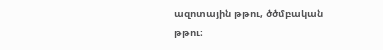ազոտային թթու, ծծմբական թթու։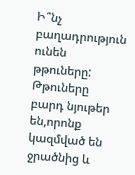Ի՞նչ բաղադրություն ունեն թթուները:
Թթուները բարդ նյութեր են,որոնք կազմված են ջրածնից և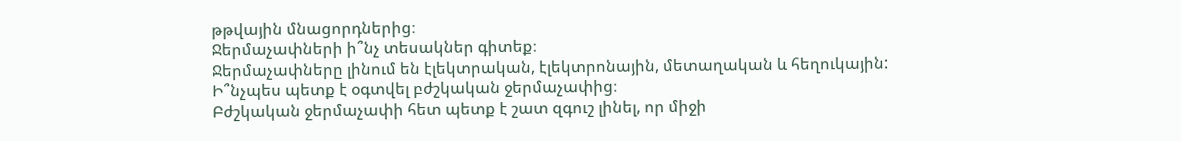թթվային մնացորդներից։
Ջերմաչափների ի՞նչ տեսակներ գիտեք։
Ջերմաչափները լինում են էլեկտրական, էլեկտրոնային, մետաղական և հեղուկային:
Ի՞նչպես պետք է օգտվել բժշկական ջերմաչափից։
Բժշկական ջերմաչափի հետ պետք է շատ զգուշ լինել, որ միջի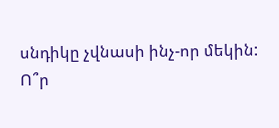սնդիկը չվնասի ինչ-որ մեկին:
Ո՞ր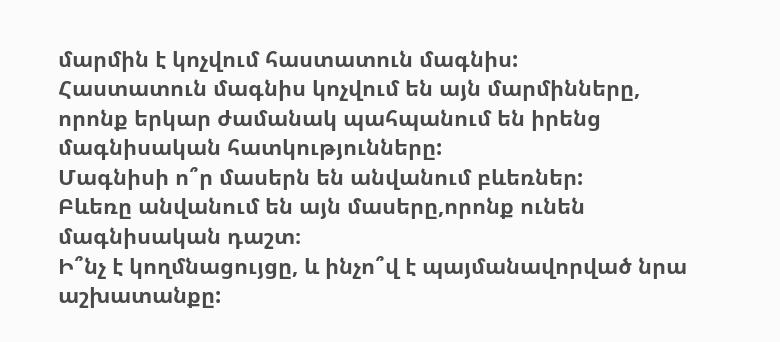մարմին է կոչվում հաստատուն մագնիս:
Հաստատուն մագնիս կոչվում են այն մարմինները, որոնք երկար ժամանակ պահպանում են իրենց մագնիսական հատկությունները:
Մագնիսի ո՞ր մասերն են անվանում բևեռներ:
Բևեռը անվանում են այն մասերը,որոնք ունեն մագնիսական դաշտ։
Ի՞նչ է կողմնացույցը, և ինչո՞վ է պայմանավորված նրա աշխատանքը: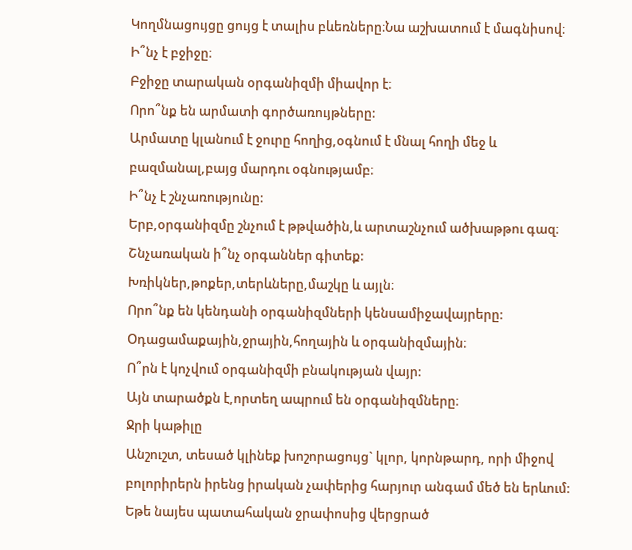Կողմնացույցը ցույց է տալիս բևեռները։Նա աշխատում է մագնիսով։
Ի՞նչ է բջիջը։
Բջիջը տարական օրգանիզմի միավոր է։
Որո՞նք են արմատի գործառույթները:
Արմատը կլանում է ջուրը հողից,օգնում է մնալ հողի մեջ և բազմանալ,բայց մարդու օգնությամբ։
Ի՞նչ է շնչառությունը:
Երբ,օրգանիզմը շնչում է թթվածին,և արտաշնչում ածխաթթու գազ։
Շնչառական ի՞նչ օրգաններ գիտեք:
Խռիկներ,թոքեր,տերևները,մաշկը և այլն։
Որո՞նք են կենդանի օրգանիզմների կենսամիջավայրերը:
Օդացամաքային,ջրային,հողային և օրգանիզմային։
Ո՞րն է կոչվում օրգանիզմի բնակության վայր:
Այն տարածքն է,որտեղ ապրում են օրգանիզմները։
Ջրի կաթիլը
Անշուշտ, տեսած կլինեք խոշորացույց` կլոր, կորնթարդ, որի միջով բոլորիրերն իրենց իրական չափերից հարյուր անգամ մեծ են երևում: Եթե նայես պատահական ջրափոսից վերցրած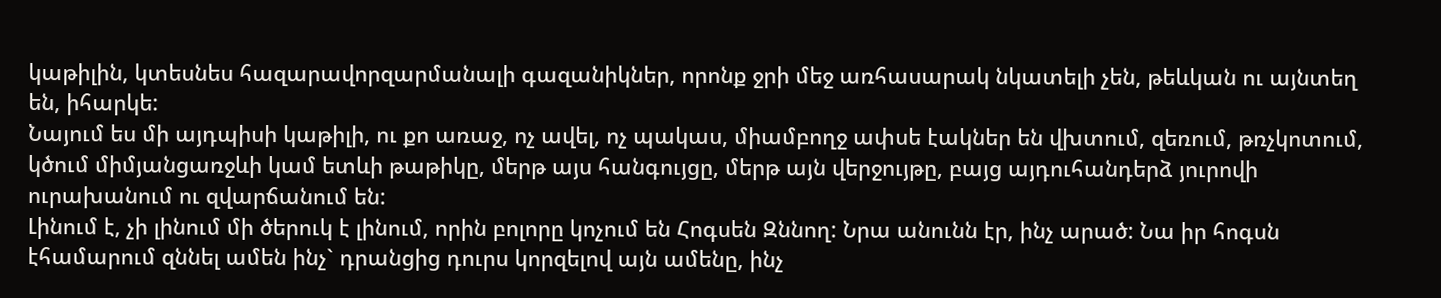կաթիլին, կտեսնես հազարավորզարմանալի գազանիկներ, որոնք ջրի մեջ առհասարակ նկատելի չեն, թեևկան ու այնտեղ են, իհարկե:
Նայում ես մի այդպիսի կաթիլի, ու քո առաջ, ոչ ավել, ոչ պակաս, միամբողջ ափսե էակներ են վխտում, զեռում, թռչկոտում, կծում միմյանցառջևի կամ ետևի թաթիկը, մերթ այս հանգույցը, մերթ այն վերջույթը, բայց այդուհանդերձ յուրովի ուրախանում ու զվարճանում են:
Լինում է, չի լինում մի ծերուկ է լինում, որին բոլորը կոչում են Հոգսեն Զննող: Նրա անունն էր, ինչ արած: Նա իր հոգսն էհամարում զննել ամեն ինչ` դրանցից դուրս կորզելով այն ամենը, ինչ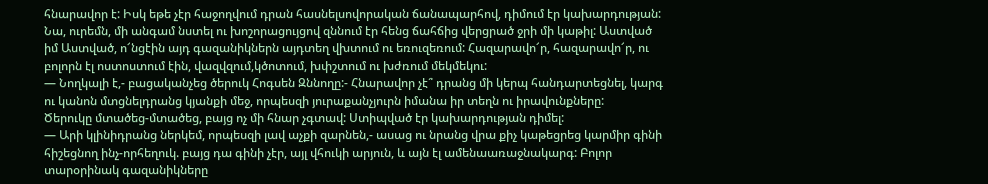հնարավոր է: Իսկ եթե չէր հաջողվում դրան հասնելսովորական ճանապարհով, դիմում էր կախարդության:
Նա, ուրեմն, մի անգամ նստել ու խոշորացույցով զննում էր հենց ճահճից վերցրած ջրի մի կաթիլ: Աստված իմ Աստված, ո՜նցէին այդ գազանիկներն այդտեղ վխտում ու եռուզեռում: Հազարավո՜ր, հազարավո՜ր, ու բոլորն էլ ոստոստում էին, վազվզում,կծոտում, խփշտում ու խժռում մեկմեկու:
— Նողկալի է,- բացականչեց ծերուկ Հոգսեն Զննողը:- Հնարավոր չէ՞ դրանց մի կերպ հանդարտեցնել, կարգ ու կանոն մտցնելդրանց կյանքի մեջ, որպեսզի յուրաքանչյուրն իմանա իր տեղն ու իրավունքները:
Ծերուկը մտածեց-մտածեց, բայց ոչ մի հնար չգտավ: Ստիպված էր կախարդության դիմել:
— Արի կլինիդրանց ներկեմ, որպեսզի լավ աչքի զարնեն,- ասաց ու նրանց վրա քիչ կաթեցրեց կարմիր գինի հիշեցնող ինչ-որհեղուկ. բայց դա գինի չէր, այլ վհուկի արյուն, և այն էլ ամենաառաջնակարգ: Բոլոր տարօրինակ գազանիկները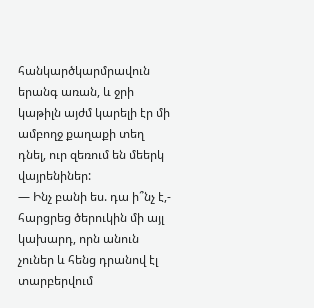հանկարծկարմրավուն երանգ առան, և ջրի կաթիլն այժմ կարելի էր մի ամբողջ քաղաքի տեղ դնել, ուր զեռում են մեերկ վայրենիներ:
— Ինչ բանի ես. դա ի՞նչ է,- հարցրեց ծերուկին մի այլ կախարդ, որն անուն չուներ և հենց դրանով էլ տարբերվում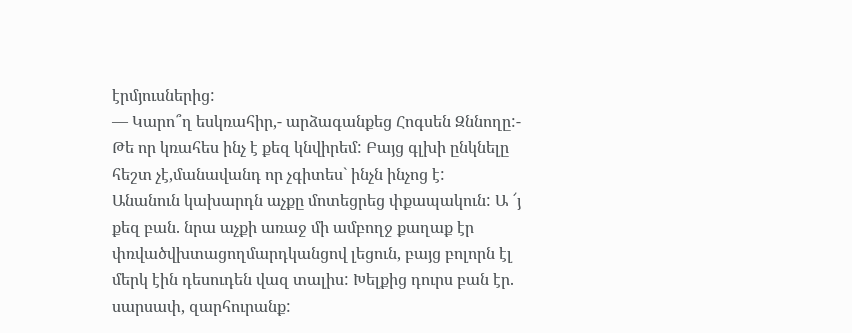էրմյուսներից:
— Կարո՞ղ եսկռահիր,- արձագանքեց Հոգսեն Զննողը:- Թե որ կռահես ինչ է քեզ կնվիրեմ: Բայց գլխի ընկնելը հեշտ չէ,մանավանդ որ չգիտես` ինչն ինչոց է:
Անանուն կախարդն աչքը մոտեցրեց փքապակուն: Ա ՜յ քեզ բան. նրա աչքի առաջ մի ամբողջ քաղաք էր փռվածվխտացողմարդկանցով լեցուն, բայց բոլորն էլ մերկ էին դեսուդեն վազ տալիս: Խելքից դուրս բան էր. սարսափ, զարհուրանք: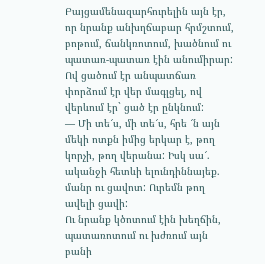Բայցամենազարհուրելին այն էր, որ նրանք անխղճաբար հրմշտում, բոթում, ճանկռոտում, խածնում ու պատառ-պատառ էին անումիրար: Ով ցածում էր անպատճառ փորձում էր վեր մագլցել, ով վերևում էր` ցած էր ընկնում:
— Մի տե՜ս, մի տե՜ս, հրե ՜ն այն մեկի ոտքն իմից երկար է, թող կորչի, թող վերանա: Իսկ սա՜. ականջի հետևի ելունդիննայեք. մանր ու ցավոտ: Ուրեմն թող ավելի ցավի:
Ու նրանք կծոտում էին խեղճին, պատառոտում ու խժռում այն բանի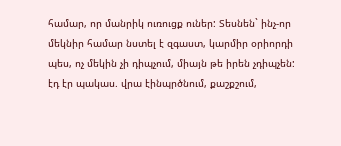համար, որ մանրիկ ուռուցք ուներ: Տեսնեն` ինչ-որ մեկնիր համար նստել է զգաստ, կարմիր օրիորդի պես, ոչ մեկին չի դիպչում, միայն թե իրեն չդիպչեն: էդ էր պակաս. վրա էինպրծնում, քաշքշում,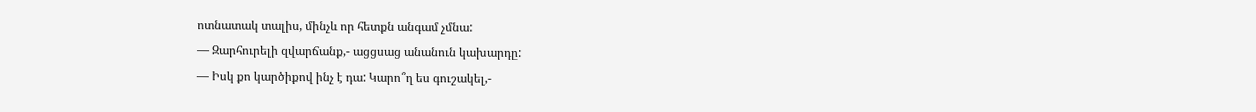ոտնատակ տալիս, մինչև որ հետքն անգամ չմնա:
— Զարհուրելի զվարճանք,- ացցսաց անանուն կախարդը:
— Իսկ քո կարծիքով ինչ է դա: Կարո՞ղ ես գուշակել,-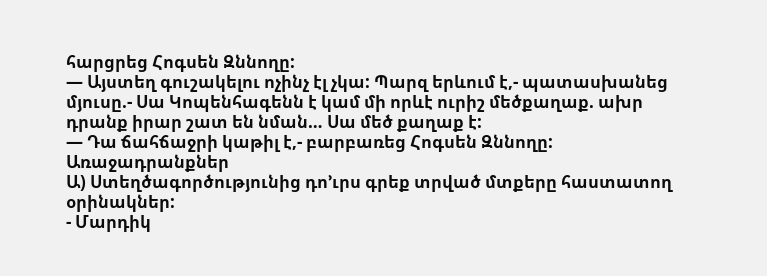հարցրեց Հոգսեն Զննողը:
— Այստեղ գուշակելու ոչինչ էլ չկա: Պարզ երևում է,- պատասխանեց մյուսը.- Սա Կոպենհագենն է կամ մի որևէ ուրիշ մեծքաղաք. ախր դրանք իրար շատ են նման… Սա մեծ քաղաք է:
— Դա ճահճաջրի կաթիլ է,- բարբառեց Հոգսեն Զննողը:
Առաջադրանքներ
Ա) Ստեղծագործությունից դո’ւրս գրեք տրված մտքերը հաստատող օրինակներ:
- Մարդիկ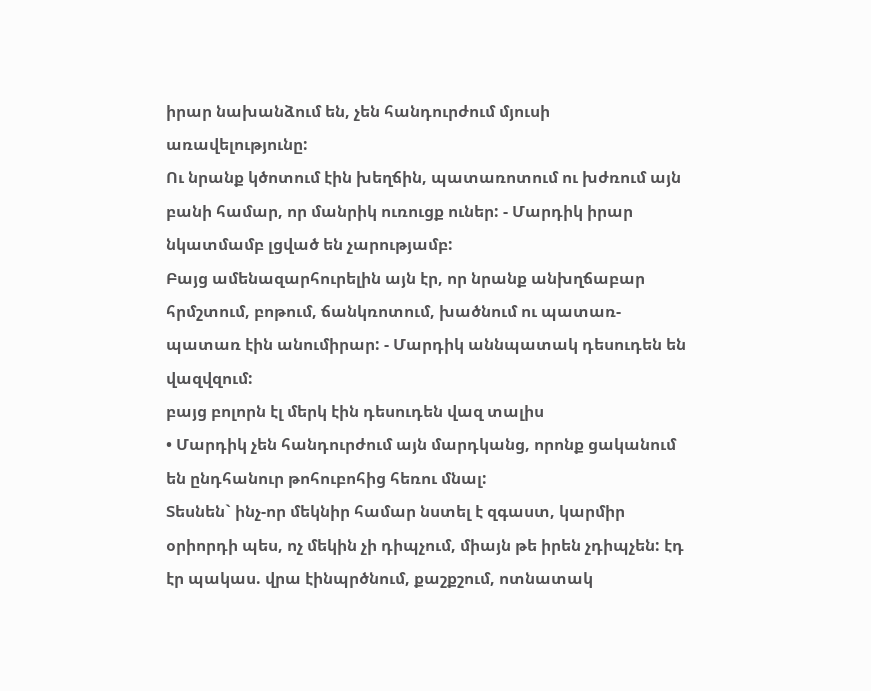իրար նախանձում են, չեն հանդուրժում մյուսի առավելությունը:
Ու նրանք կծոտում էին խեղճին, պատառոտում ու խժռում այն բանի համար, որ մանրիկ ուռուցք ուներ: - Մարդիկ իրար նկատմամբ լցված են չարությամբ:
Բայց ամենազարհուրելին այն էր, որ նրանք անխղճաբար հրմշտում, բոթում, ճանկռոտում, խածնում ու պատառ-պատառ էին անումիրար: - Մարդիկ աննպատակ դեսուդեն են վազվզում:
բայց բոլորն էլ մերկ էին դեսուդեն վազ տալիս
• Մարդիկ չեն հանդուրժում այն մարդկանց, որոնք ցականում են ընդհանուր թոհուբոհից հեռու մնալ:
Տեսնեն` ինչ-որ մեկնիր համար նստել է զգաստ, կարմիր օրիորդի պես, ոչ մեկին չի դիպչում, միայն թե իրեն չդիպչեն: էդ էր պակաս. վրա էինպրծնում, քաշքշում, ոտնատակ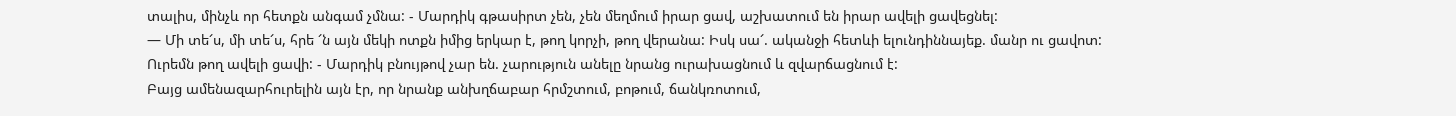տալիս, մինչև որ հետքն անգամ չմնա: - Մարդիկ գթասիրտ չեն, չեն մեղմում իրար ցավ, աշխատում են իրար ավելի ցավեցնել:
— Մի տե՜ս, մի տե՜ս, հրե ՜ն այն մեկի ոտքն իմից երկար է, թող կորչի, թող վերանա: Իսկ սա՜. ականջի հետևի ելունդիննայեք. մանր ու ցավոտ: Ուրեմն թող ավելի ցավի: - Մարդիկ բնույթով չար են. չարություն անելը նրանց ուրախացնում և զվարճացնում է:
Բայց ամենազարհուրելին այն էր, որ նրանք անխղճաբար հրմշտում, բոթում, ճանկռոտում,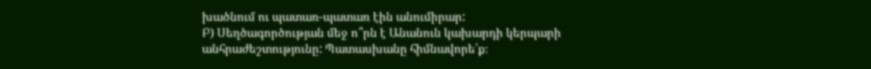խածնում ու պատառ-պատառ էին անումիրար:
Բ) Սեղծագործության մեջ ո՞րն է Անանուն կախարդի կերպարի անհրաժեշտությունը: Պատասխանը հիմնավորե՛ք։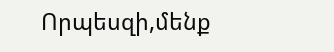Որպեսզի,մենք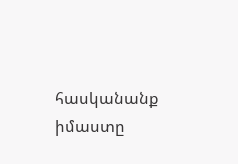հասկանանք իմաստը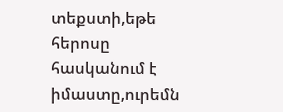տեքստի,եթե հերոսը հասկանում է իմաստը,ուրեմն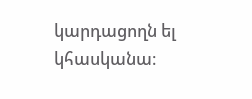կարդացողն ել կհասկանա։